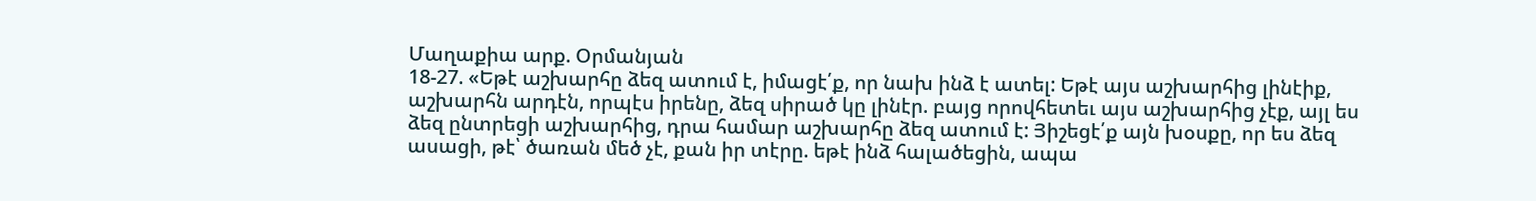Մաղաքիա արք. Օրմանյան
18-27. «Եթէ աշխարհը ձեզ ատում է, իմացէ՛ք, որ նախ ինձ է ատել: Եթէ այս աշխարհից լինէիք, աշխարհն արդէն, որպէս իրենը, ձեզ սիրած կը լինէր. բայց որովհետեւ այս աշխարհից չէք, այլ ես ձեզ ընտրեցի աշխարհից, դրա համար աշխարհը ձեզ ատում է: Յիշեցէ՛ք այն խօսքը, որ ես ձեզ ասացի, թէ՝ ծառան մեծ չէ, քան իր տէրը. եթէ ինձ հալածեցին, ապա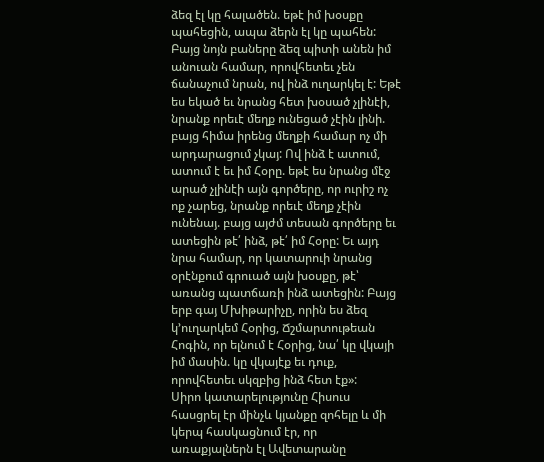ձեզ էլ կը հալածեն. եթէ իմ խօսքը պահեցին, ապա ձերն էլ կը պահեն: Բայց նոյն բաները ձեզ պիտի անեն իմ անուան համար, որովհետեւ չեն ճանաչում նրան, ով ինձ ուղարկել է: Եթէ ես եկած եւ նրանց հետ խօսած չլինէի, նրանք որեւէ մեղք ունեցած չէին լինի. բայց հիմա իրենց մեղքի համար ոչ մի արդարացում չկայ: Ով ինձ է ատում, ատում է եւ իմ Հօրը. եթէ ես նրանց մէջ արած չլինէի այն գործերը, որ ուրիշ ոչ ոք չարեց, նրանք որեւէ մեղք չէին ունենայ. բայց այժմ տեսան գործերը եւ ատեցին թէ՛ ինձ, թէ՛ իմ Հօրը: Եւ այդ նրա համար, որ կատարուի նրանց օրէնքում գրուած այն խօսքը, թէ՝ առանց պատճառի ինձ ատեցին: Բայց երբ գայ Մխիթարիչը, որին ես ձեզ կ՚ուղարկեմ Հօրից, Ճշմարտութեան Հոգին, որ ելնում է Հօրից, նա՛ կը վկայի իմ մասին. կը վկայէք եւ դուք, որովհետեւ սկզբից ինձ հետ էք»:
Սիրո կատարելությունը Հիսուս հասցրել էր մինչև կյանքը զոհելը և մի կերպ հասկացնում էր, որ առաքյալներն էլ Ավետարանը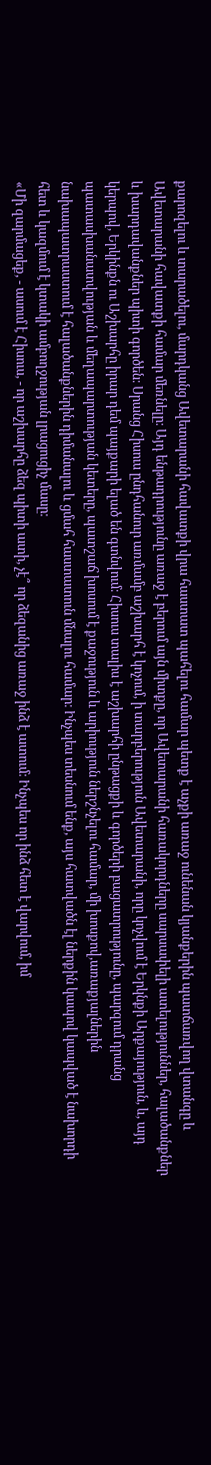քարոզելու և տարածելու, մարդկանց Ավետարանի հավատքի վրա հաստատ պահելու համար պետք է աչքի առաջ ունենան կյանքերին պատճառվող վտանգը և Ավետարանի հավատքի համար մեռնելը։ Այդ ենթադրությունը առաջ է բերում այն միտքը, որ Ավետարանի հառակորդները սարսափելի ատելություններ, հալածանքներ և խարդավանքներ պիտի գործեն։ Սրանց Հիսուս ընդհանուր առմամբ աշխարհ է կոչում, ի տարբերություն Ավետարանի, որը կոչվում է Երկնքի Արքայություն, և, այդ կերպով, Երկինքն ու Աշխարհը իրար դեմ պայքարի ելած են գտնվում։ Հիսուս տալիս է աշխարհի ընթացքի և գործերի բացատրությունը, պարզում դրանց պատասխանատվության և մեղապարտության կետերը, պատշաճ խոսում է քաջություն և արիություն ներշնչելու համար, մի խոսքով,առաքյալներին նախապատրաստում է հալածանքներին դիմանալու և ցմահ հաստատուն մնալու համար։ Ինչպես տեսնում ենք, այս հատվածն էլ ներքին կապով կապված է նախորդի հետ և կազմում է կտակի ամբողջության լրացուցիչ մասը։
«Մի զարմացեք, - ասում է Հիսուս, - որ աշխարհը ձեզ պիտի ատի, չէ՞ որ ձեզանից առաջ ինձ է ատում։ Ինչպես որ ինձ հետ է վարվում, իմ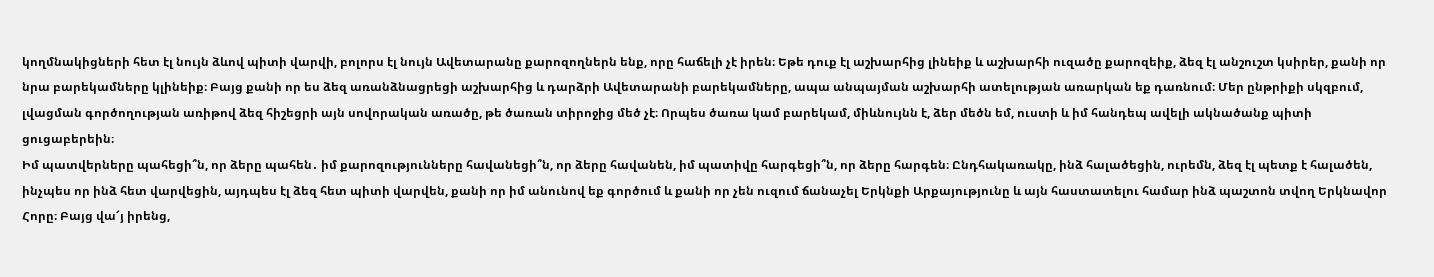կողմնակիցների հետ էլ նույն ձևով պիտի վարվի, բոլորս էլ նույն Ավետարանը քարոզողներն ենք, որը հաճելի չէ իրեն։ Եթե դուք էլ աշխարհից լինեիք և աշխարհի ուզածը քարոզեիք, ձեզ էլ անշուշտ կսիրեր, քանի որ նրա բարեկամները կլինեիք։ Բայց քանի որ ես ձեզ առանձնացրեցի աշխարհից և դարձրի Ավետարանի բարեկամները, ապա անպայման աշխարհի ատելության առարկան եք դառնում։ Մեր ընթրիքի սկզբում, լվացման գործողության առիթով ձեզ հիշեցրի այն սովորական առածը, թե ծառան տիրոջից մեծ չէ։ Որպես ծառա կամ բարեկամ, միևնույնն է, ձեր մեծն եմ, ուստի և իմ հանդեպ ավելի ակնածանք պիտի ցուցաբերեին։
Իմ պատվերները պահեցի՞ն, որ ձերը պահեն․ իմ քարոզությունները հավանեցի՞ն, որ ձերը հավանեն, իմ պատիվը հարգեցի՞ն, որ ձերը հարգեն։ Ընդհակառակը, ինձ հալածեցին, ուրեմն, ձեզ էլ պետք է հալածեն, ինչպես որ ինձ հետ վարվեցին, այդպես էլ ձեզ հետ պիտի վարվեն, քանի որ իմ անունով եք գործում և քանի որ չեն ուզում ճանաչել Երկնքի Արքայությունը և այն հաստատելու համար ինձ պաշտոն տվող Երկնավոր Հորը։ Բայց վա՜յ իրենց,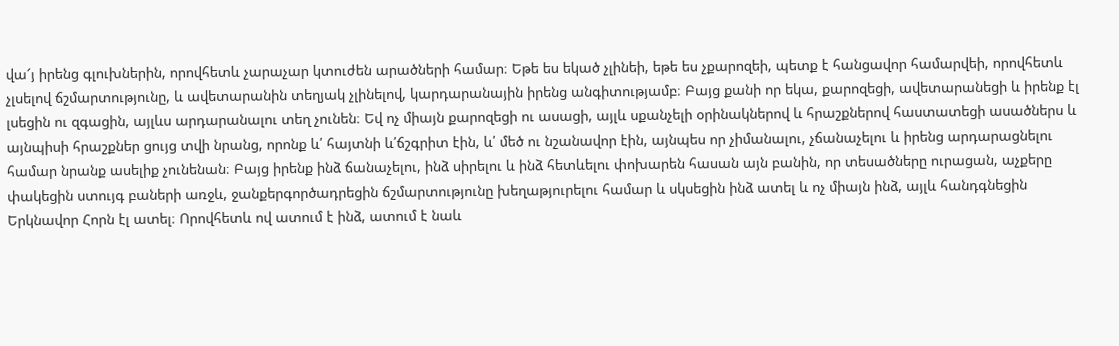վա՜յ իրենց գլուխներին, որովհետև չարաչար կտուժեն արածների համար։ Եթե ես եկած չլինեի, եթե ես չքարոզեի, պետք է հանցավոր համարվեի, որովհետև չլսելով ճշմարտությունը, և ավետարանին տեղյակ չլինելով, կարդարանային իրենց անգիտությամբ։ Բայց քանի որ եկա, քարոզեցի, ավետարանեցի և իրենք էլ լսեցին ու զգացին, այլևս արդարանալու տեղ չունեն։ Եվ ոչ միայն քարոզեցի ու ասացի, այլև սքանչելի օրինակներով և հրաշքներով հաստատեցի ասածներս և այնպիսի հրաշքներ ցույց տվի նրանց, որոնք և՛ հայտնի և՛ճշգրիտ էին, և՛ մեծ ու նշանավոր էին, այնպես որ չիմանալու, չճանաչելու և իրենց արդարացնելու համար նրանք ասելիք չունենան։ Բայց իրենք ինձ ճանաչելու, ինձ սիրելու և ինձ հետևելու փոխարեն հասան այն բանին, որ տեսածները ուրացան, աչքերը փակեցին ստույգ բաների առջև, ջանքերգործադրեցին ճշմարտությունը խեղաթյուրելու համար և սկսեցին ինձ ատել և ոչ միայն ինձ, այլև հանդգնեցին Երկնավոր Հորն էլ ատել։ Որովհետև ով ատում է ինձ, ատում է նաև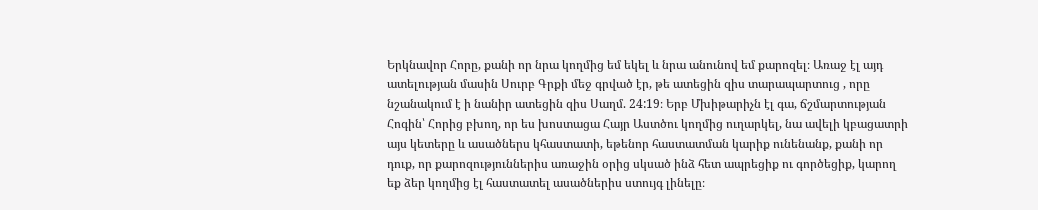Երկնավոր Հորը, քանի որ նրա կողմից եմ եկել և նրա անունով եմ քարոզել։ Առաջ էլ այդ ատելության մասին Սուրբ Գրքի մեջ գրված էր, թե ատեցին զիս տարապարտուց , որը նշանակում է ի նանիր ատեցին զիս Սաղմ. 24:19։ Երբ Մխիթարիչն էլ գա, ճշմարտության Հոգին՝ Հորից բխող, որ ես խոստացա Հայր Աստծու կողմից ուղարկել, նա ավելի կբացատրի այս կետերը և ասածներս կհաստատի, եթենոր հաստատման կարիք ունենանք, քանի որ դուք, որ քարոզություններիս առաջին օրից սկսած ինձ հետ ապրեցիք ու գործեցիք, կարող եք ձեր կողմից էլ հաստատել ասածներիս ստույգ լինելը։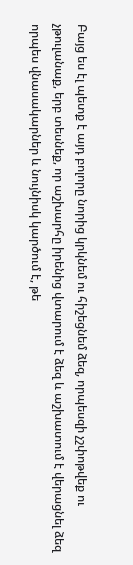Բայց ես էլ պետք է այդ բոլորը նորից կրկնեմ ու հիշեցնեմ ձեզ, որպեսզի չշփոթվեք ու չթուլանաք, երբ տեսնեք, որ աշխարհը իրենից վտարում է ձեզ և աշխատում է վերացնել ձեզ որպես վնասակարներ և նույնիսկ կարծում է, թե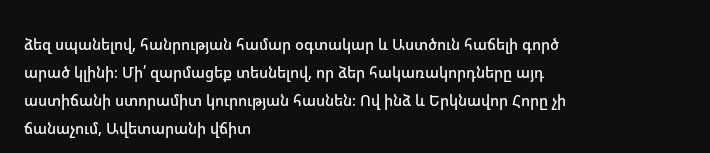ձեզ սպանելով, հանրության համար օգտակար և Աստծուն հաճելի գործ արած կլինի։ Մի՛ զարմացեք տեսնելով, որ ձեր հակառակորդները այդ աստիճանի ստորամիտ կուրության հասնեն։ Ով ինձ և Երկնավոր Հորը չի ճանաչում, Ավետարանի վճիտ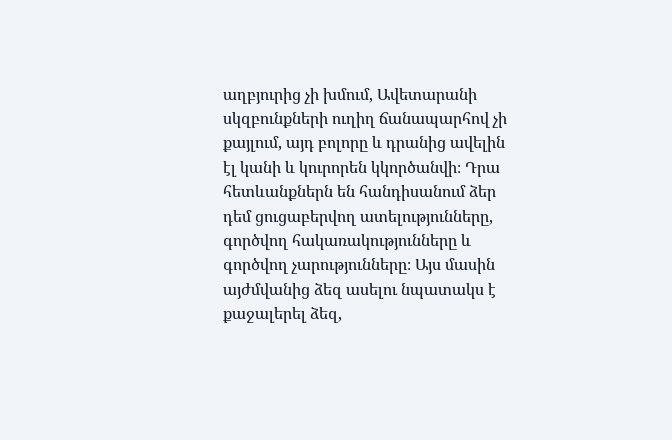աղբյուրից չի խմում, Ավետարանի սկզբունքների ուղիղ ճանապարհով չի քայլում, այդ բոլորը և դրանից ավելին էլ կանի և կուրորեն կկործանվի։ Դրա հետևանքներն են հանդիսանում ձեր դեմ ցուցաբերվող ատելությունները, գործվող հակառակությունները և գործվող չարությունները։ Այս մասին այժմվանից ձեզ ասելու նպատակս է քաջալերել ձեզ,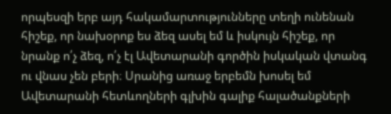որպեսզի երբ այդ հակամարտությունները տեղի ունենան հիշեք, որ նախօրոք ես ձեզ ասել եմ և իսկույն հիշեք, որ նրանք ո՛չ ձեզ, ո՛չ էլ Ավետարանի գործին իսկական վտանգ ու վնաս չեն բերի։ Սրանից առաջ երբեմն խոսել եմ Ավետարանի հետևողների գլխին գալիք հալածանքների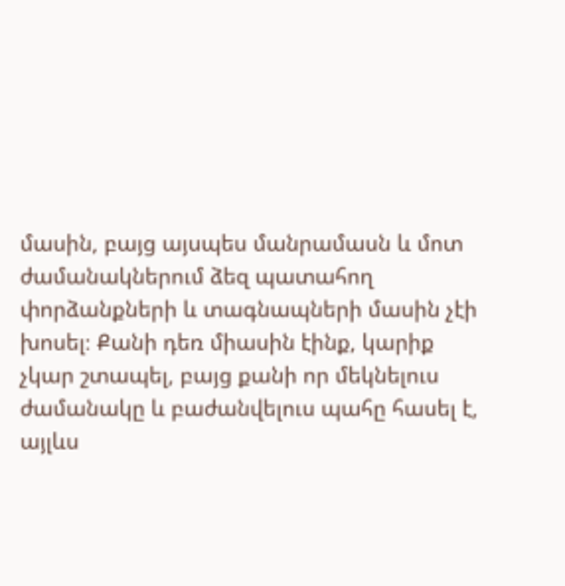մասին, բայց այսպես մանրամասն և մոտ ժամանակներում ձեզ պատահող փորձանքների և տագնապների մասին չէի խոսել։ Քանի դեռ միասին էինք, կարիք չկար շտապել, բայց քանի որ մեկնելուս ժամանակը և բաժանվելուս պահը հասել է, այլևս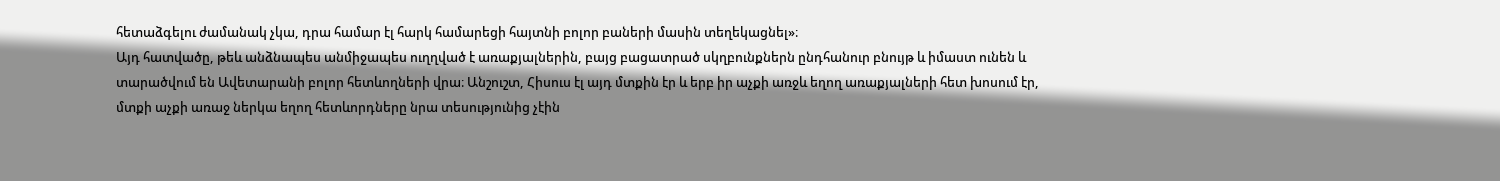հետաձգելու ժամանակ չկա, դրա համար էլ հարկ համարեցի հայտնի բոլոր բաների մասին տեղեկացնել»։
Այդ հատվածը, թեև անձնապես անմիջապես ուղղված է առաքյալներին, բայց բացատրած սկղբունքներն ընդհանուր բնույթ և իմաստ ունեն և տարածվում են Ավետարանի բոլոր հետևողների վրա։ Անշուշտ, Հիսուս էլ այդ մտքին էր և երբ իր աչքի առջև եղող առաքյալների հետ խոսում էր, մտքի աչքի առաջ ներկա եղող հետևորդները նրա տեսությունից չէին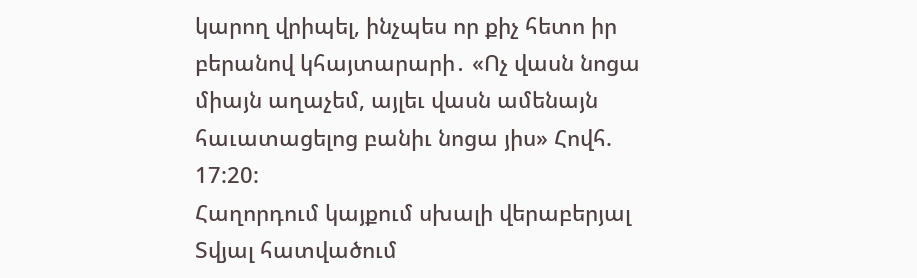կարող վրիպել, ինչպես որ քիչ հետո իր բերանով կհայտարարի․ «Ոչ վասն նոցա միայն աղաչեմ, այլեւ վասն ամենայն հաւատացելոց բանիւ նոցա յիս» Հովհ. 17:20:
Հաղորդում կայքում սխալի վերաբերյալ
Տվյալ հատվածում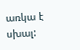առկա է սխալ: